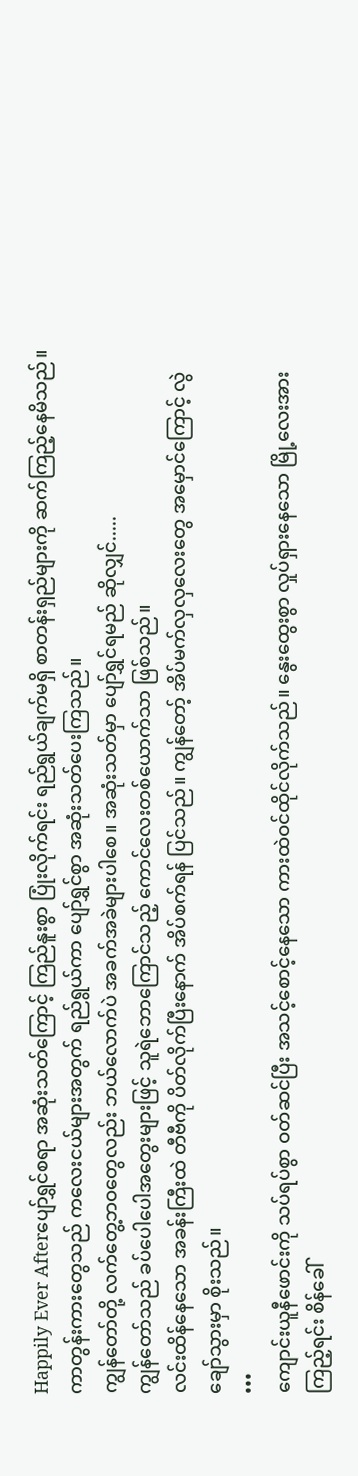Happily Ever Afterပျော်ရွှင်စရာ အဆုံးသတ်ကြောင့် ကြည်နူးစွာ ပြုံးလိုက်ရင်း ရည်ရွယ်ချက်မရှိ စာတန်းရှည်များကို ဆက်ကြည့်နေမိသည်။
ကာတွန်းကားတွေသည် ကလေးငယ်များအတွက် ရည်ရွယ်ကာ ပျော်ရွှင်စွာ အဆုံးသတ်ပေးကြသည်။
ကျွန်တော်တို့ လက်တွေ့ဘဝတွေလည်း ဘယ်လောက်ပဲ အခက်အခဲများပါစေ။ အဆုံးသတ်မှာ ပျော်ရွှင်ရမည် ဆိုလျှင်.....
ကျွန်တော်သည် ခပ်ပေါပေါအတွေးများဖြင့် သူရဲဘောကြောင်သည့် ကောင်လေးတစ်ယောက်သာ ဖြစ်သည်။
လင်းထိန်နေသော အခန်းကြီးထဲ တီဗီကို ပိတ်လိုက်ပြီးနောက် အိပ်စက်ရန် ပြင်သည်။ ကျွန်တော့် အိပ်မက်လှလှလေးတွေ အမှောင်ကြောင့် လွဲချော်သွားမှာ စိုးသည်။
•••
ကျောင်းယူနီဖောင်းကို သပ်ရပ်စွာ ဝတ်ဆင်ပြီး အသင့်စောင့်နေသော ကားထဲဝင်ထိုင်လိုက်သည်။ နွေးထွေးစွာ လှုပ်ရှားနေသော မြို့လေးအား ကြည့်ရင်း စိန်ခေါ်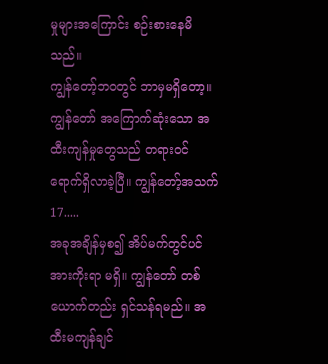မှုများအကြောင်း စဉ်းစားနေမိသည်။
ကျွန်တော့်ဘဝတွင် ဘာမှမရှိတော့။ ကျွန်တော် အကြောက်ဆုံးသော အထီးကျန်မှုတွေသည် တရားဝင် ရောက်ရှိလာခဲ့ပြီ။ ကျွန်တော့်အသက် 17.....
အခုအချိန်မှစ၍ အိပ်မက်တွင်ပင် အားကိုးရာ မရှိ။ ကျွန်တော် တစ်ယောက်တည်း ရှင်သန်ရမည်။ အထီးမကျန်ချင်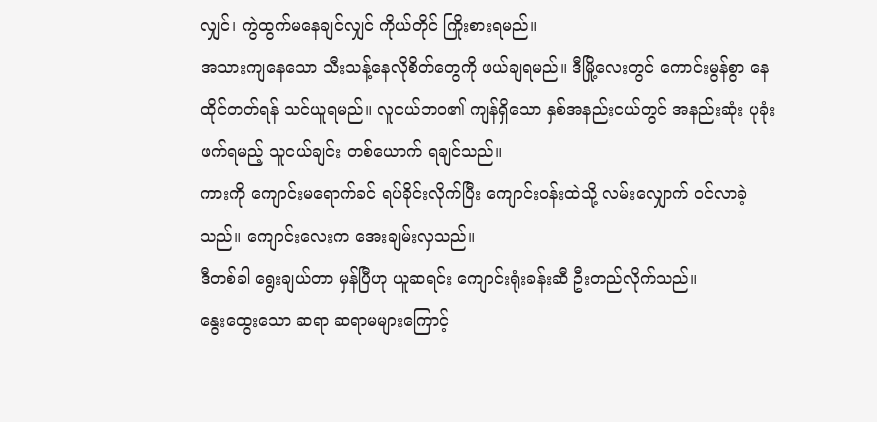လျှင်၊ ကွဲထွက်မနေချင်လျှင် ကိုယ်တိုင် ကြိုးစားရမည်။
အသားကျနေသော သီးသန့်နေလိုစိတ်တွေကို ဖယ်ချရမည်။ ဒီမြို့လေးတွင် ကောင်းမွန်စွာ နေထိုင်တတ်ရန် သင်ယူရမည်။ လူငယ်ဘဝ၏ ကျန်ရှိသော နှစ်အနည်းငယ်တွင် အနည်းဆုံး ပုခုံးဖက်ရမည့် သူငယ်ချင်း တစ်ယောက် ရချင်သည်။
ကားကို ကျောင်းမရောက်ခင် ရပ်ခိုင်းလိုက်ပြီး ကျောင်းဝန်းထဲသို့ လမ်းလျှောက် ဝင်လာခဲ့သည်။ ကျောင်းလေးက အေးချမ်းလှသည်။
ဒီတစ်ခါ ရွေးချယ်တာ မှန်ပြီဟု ယူဆရင်း ကျောင်းရုံးခန်းဆီ ဦးတည်လိုက်သည်။
နွေးထွေးသော ဆရာ ဆရာမများကြောင့်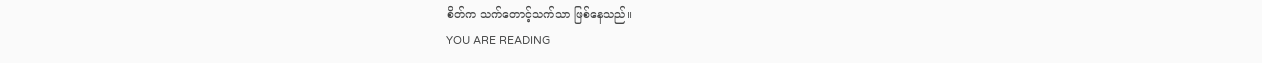စိတ်က သက်တောင့်သက်သာ ဖြစ်နေသည်။
YOU ARE READING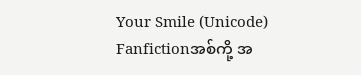Your Smile (Unicode)
Fanfictionအစ်ကို့ အ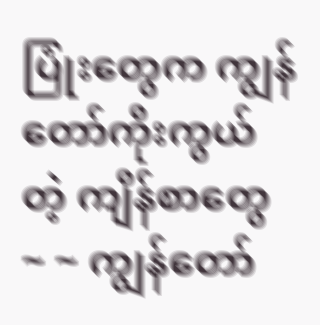ပြုံးတွေက ကျွန်တော်ကိုးကွယ်တဲ့ ကျိန်စာတွေ ~ ~ ကျွန်တော်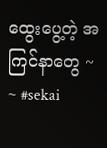ထွေးပွေ့တဲ့ အကြင်နာတွေ ~ ~ #sekai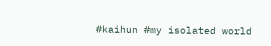#kaihun #my isolated world